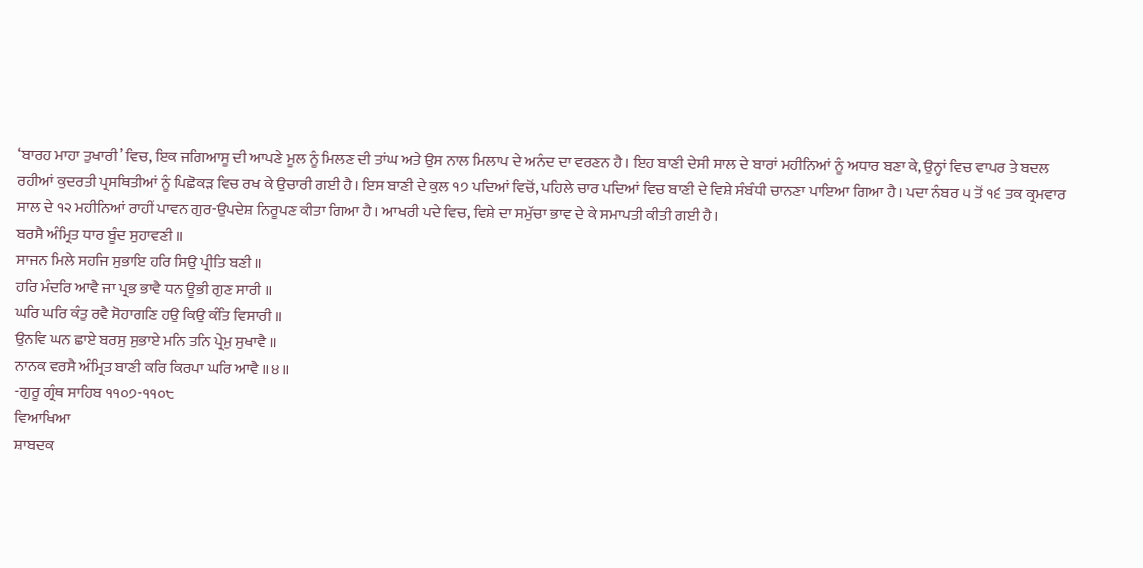‘ਬਾਰਹ ਮਾਹਾ ਤੁਖਾਰੀ’ ਵਿਚ, ਇਕ ਜਗਿਆਸੂ ਦੀ ਆਪਣੇ ਮੂਲ ਨੂੰ ਮਿਲਣ ਦੀ ਤਾਂਘ ਅਤੇ ਉਸ ਨਾਲ ਮਿਲਾਪ ਦੇ ਅਨੰਦ ਦਾ ਵਰਣਨ ਹੈ। ਇਹ ਬਾਣੀ ਦੇਸੀ ਸਾਲ ਦੇ ਬਾਰਾਂ ਮਹੀਨਿਆਂ ਨੂੰ ਅਧਾਰ ਬਣਾ ਕੇ, ਉਨ੍ਹਾਂ ਵਿਚ ਵਾਪਰ ਤੇ ਬਦਲ ਰਹੀਆਂ ਕੁਦਰਤੀ ਪ੍ਰਸਥਿਤੀਆਂ ਨੂੰ ਪਿਛੋਕੜ ਵਿਚ ਰਖ ਕੇ ਉਚਾਰੀ ਗਈ ਹੈ। ਇਸ ਬਾਣੀ ਦੇ ਕੁਲ ੧੭ ਪਦਿਆਂ ਵਿਚੋਂ, ਪਹਿਲੇ ਚਾਰ ਪਦਿਆਂ ਵਿਚ ਬਾਣੀ ਦੇ ਵਿਸ਼ੇ ਸੰਬੰਧੀ ਚਾਨਣਾ ਪਾਇਆ ਗਿਆ ਹੈ। ਪਦਾ ਨੰਬਰ ੫ ਤੋਂ ੧੬ ਤਕ ਕ੍ਰਮਵਾਰ ਸਾਲ ਦੇ ੧੨ ਮਹੀਨਿਆਂ ਰਾਹੀਂ ਪਾਵਨ ਗੁਰ-ਉਪਦੇਸ਼ ਨਿਰੂਪਣ ਕੀਤਾ ਗਿਆ ਹੈ। ਆਖਰੀ ਪਦੇ ਵਿਚ, ਵਿਸ਼ੇ ਦਾ ਸਮੁੱਚਾ ਭਾਵ ਦੇ ਕੇ ਸਮਾਪਤੀ ਕੀਤੀ ਗਈ ਹੈ।
ਬਰਸੈ ਅੰਮ੍ਰਿਤ ਧਾਰ ਬੂੰਦ ਸੁਹਾਵਣੀ ॥
ਸਾਜਨ ਮਿਲੇ ਸਹਜਿ ਸੁਭਾਇ ਹਰਿ ਸਿਉ ਪ੍ਰੀਤਿ ਬਣੀ ॥
ਹਰਿ ਮੰਦਰਿ ਆਵੈ ਜਾ ਪ੍ਰਭ ਭਾਵੈ ਧਨ ਊਭੀ ਗੁਣ ਸਾਰੀ ॥
ਘਰਿ ਘਰਿ ਕੰਤੁ ਰਵੈ ਸੋਹਾਗਣਿ ਹਉ ਕਿਉ ਕੰਤਿ ਵਿਸਾਰੀ ॥
ਉਨਵਿ ਘਨ ਛਾਏ ਬਰਸੁ ਸੁਭਾਏ ਮਨਿ ਤਨਿ ਪ੍ਰੇਮੁ ਸੁਖਾਵੈ ॥
ਨਾਨਕ ਵਰਸੈ ਅੰਮ੍ਰਿਤ ਬਾਣੀ ਕਰਿ ਕਿਰਪਾ ਘਰਿ ਆਵੈ ॥੪॥
-ਗੁਰੂ ਗ੍ਰੰਥ ਸਾਹਿਬ ੧੧੦੭-੧੧੦੮
ਵਿਆਖਿਆ
ਸ਼ਾਬਦਕ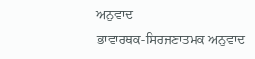ਅਨੁਵਾਦ
ਭਾਵਾਰਥਕ-ਸਿਰਜਣਾਤਮਕ ਅਨੁਵਾਦ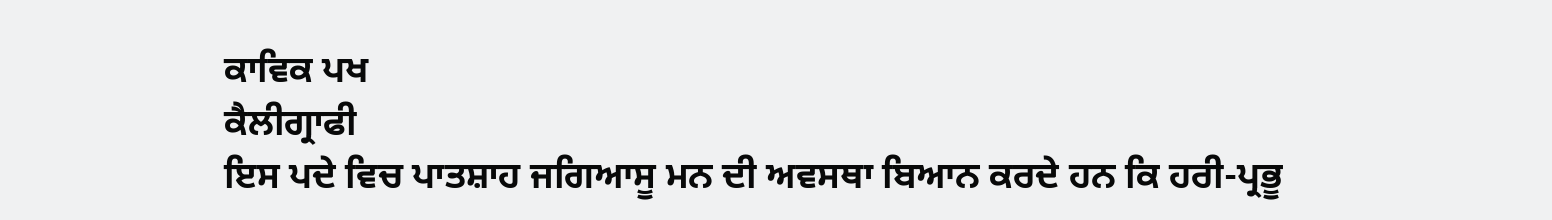ਕਾਵਿਕ ਪਖ
ਕੈਲੀਗ੍ਰਾਫੀ
ਇਸ ਪਦੇ ਵਿਚ ਪਾਤਸ਼ਾਹ ਜਗਿਆਸੂ ਮਨ ਦੀ ਅਵਸਥਾ ਬਿਆਨ ਕਰਦੇ ਹਨ ਕਿ ਹਰੀ-ਪ੍ਰਭੂ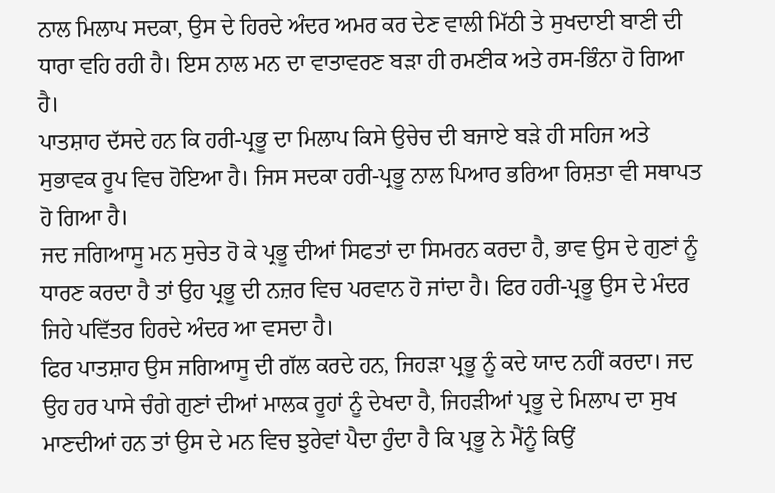ਨਾਲ ਮਿਲਾਪ ਸਦਕਾ, ਉਸ ਦੇ ਹਿਰਦੇ ਅੰਦਰ ਅਮਰ ਕਰ ਦੇਣ ਵਾਲੀ ਮਿੱਠੀ ਤੇ ਸੁਖਦਾਈ ਬਾਣੀ ਦੀ ਧਾਰਾ ਵਹਿ ਰਹੀ ਹੈ। ਇਸ ਨਾਲ ਮਨ ਦਾ ਵਾਤਾਵਰਣ ਬੜਾ ਹੀ ਰਮਣੀਕ ਅਤੇ ਰਸ-ਭਿੰਨਾ ਹੋ ਗਿਆ ਹੈ।
ਪਾਤਸ਼ਾਹ ਦੱਸਦੇ ਹਨ ਕਿ ਹਰੀ-ਪ੍ਰਭੂ ਦਾ ਮਿਲਾਪ ਕਿਸੇ ਉਚੇਚ ਦੀ ਬਜਾਏ ਬੜੇ ਹੀ ਸਹਿਜ ਅਤੇ ਸੁਭਾਵਕ ਰੂਪ ਵਿਚ ਹੋਇਆ ਹੈ। ਜਿਸ ਸਦਕਾ ਹਰੀ-ਪ੍ਰਭੂ ਨਾਲ ਪਿਆਰ ਭਰਿਆ ਰਿਸ਼ਤਾ ਵੀ ਸਥਾਪਤ ਹੋ ਗਿਆ ਹੈ।
ਜਦ ਜਗਿਆਸੂ ਮਨ ਸੁਚੇਤ ਹੋ ਕੇ ਪ੍ਰਭੂ ਦੀਆਂ ਸਿਫਤਾਂ ਦਾ ਸਿਮਰਨ ਕਰਦਾ ਹੈ, ਭਾਵ ਉਸ ਦੇ ਗੁਣਾਂ ਨੂੰ ਧਾਰਣ ਕਰਦਾ ਹੈ ਤਾਂ ਉਹ ਪ੍ਰਭੂ ਦੀ ਨਜ਼ਰ ਵਿਚ ਪਰਵਾਨ ਹੋ ਜਾਂਦਾ ਹੈ। ਫਿਰ ਹਰੀ-ਪ੍ਰਭੂ ਉਸ ਦੇ ਮੰਦਰ ਜਿਹੇ ਪਵਿੱਤਰ ਹਿਰਦੇ ਅੰਦਰ ਆ ਵਸਦਾ ਹੈ।
ਫਿਰ ਪਾਤਸ਼ਾਹ ਉਸ ਜਗਿਆਸੂ ਦੀ ਗੱਲ ਕਰਦੇ ਹਨ, ਜਿਹੜਾ ਪ੍ਰਭੂ ਨੂੰ ਕਦੇ ਯਾਦ ਨਹੀਂ ਕਰਦਾ। ਜਦ ਉਹ ਹਰ ਪਾਸੇ ਚੰਗੇ ਗੁਣਾਂ ਦੀਆਂ ਮਾਲਕ ਰੂਹਾਂ ਨੂੰ ਦੇਖਦਾ ਹੈ, ਜਿਹੜੀਆਂ ਪ੍ਰਭੂ ਦੇ ਮਿਲਾਪ ਦਾ ਸੁਖ ਮਾਣਦੀਆਂ ਹਨ ਤਾਂ ਉਸ ਦੇ ਮਨ ਵਿਚ ਝੁਰੇਵਾਂ ਪੈਦਾ ਹੁੰਦਾ ਹੈ ਕਿ ਪ੍ਰਭੂ ਨੇ ਮੈਂਨੂੰ ਕਿਉਂ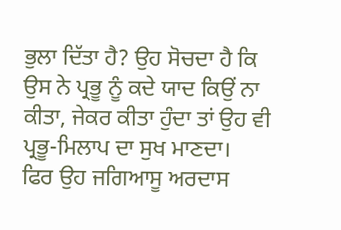ਭੁਲਾ ਦਿੱਤਾ ਹੈ? ਉਹ ਸੋਚਦਾ ਹੈ ਕਿ ਉਸ ਨੇ ਪ੍ਰਭੂ ਨੂੰ ਕਦੇ ਯਾਦ ਕਿਉਂ ਨਾ ਕੀਤਾ, ਜੇਕਰ ਕੀਤਾ ਹੁੰਦਾ ਤਾਂ ਉਹ ਵੀ ਪ੍ਰਭੂ-ਮਿਲਾਪ ਦਾ ਸੁਖ ਮਾਣਦਾ।
ਫਿਰ ਉਹ ਜਗਿਆਸੂ ਅਰਦਾਸ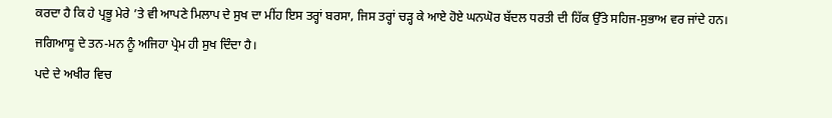ਕਰਦਾ ਹੈ ਕਿ ਹੇ ਪ੍ਰਭੂ ਮੇਰੇ ’ਤੇ ਵੀ ਆਪਣੇ ਮਿਲਾਪ ਦੇ ਸੁਖ ਦਾ ਮੀਂਹ ਇਸ ਤਰ੍ਹਾਂ ਬਰਸਾ, ਜਿਸ ਤਰ੍ਹਾਂ ਚੜ੍ਹ ਕੇ ਆਏ ਹੋਏ ਘਨਘੋਰ ਬੱਦਲ ਧਰਤੀ ਦੀ ਹਿੱਕ ਉੱਤੇ ਸਹਿਜ-ਸੁਭਾਅ ਵਰ ਜਾਂਦੇ ਹਨ। ਜਗਿਆਸੂ ਦੇ ਤਨ-ਮਨ ਨੂੰ ਅਜਿਹਾ ਪ੍ਰੇਮ ਹੀ ਸੁਖ ਦਿੰਦਾ ਹੈ।
ਪਦੇ ਦੇ ਅਖੀਰ ਵਿਚ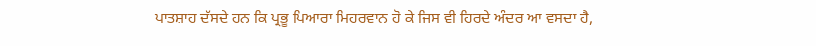ਪਾਤਸ਼ਾਹ ਦੱਸਦੇ ਹਨ ਕਿ ਪ੍ਰਭੂ ਪਿਆਰਾ ਮਿਹਰਵਾਨ ਹੋ ਕੇ ਜਿਸ ਵੀ ਹਿਰਦੇ ਅੰਦਰ ਆ ਵਸਦਾ ਹੈ,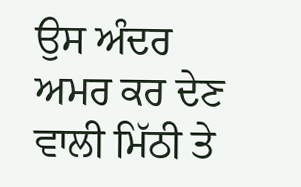ਉਸ ਅੰਦਰ ਅਮਰ ਕਰ ਦੇਣ ਵਾਲੀ ਮਿੱਠੀ ਤੇ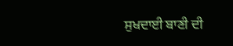ਸੁਖਦਾਈ ਬਾਣੀ ਦੀ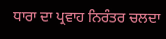ਧਾਰਾ ਦਾ ਪ੍ਰਵਾਹ ਨਿਰੰਤਰ ਚਲਦਾ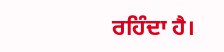ਰਹਿੰਦਾ ਹੈ।